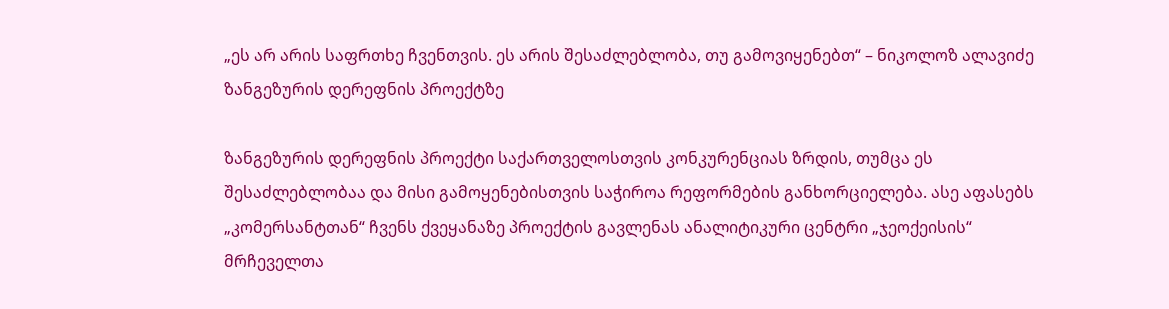„ეს არ არის საფრთხე ჩვენთვის. ეს არის შესაძლებლობა, თუ გამოვიყენებთ“ – ნიკოლოზ ალავიძე ზანგეზურის დერეფნის პროექტზე

ზანგეზურის დერეფნის პროექტი საქართველოსთვის კონკურენციას ზრდის, თუმცა ეს შესაძლებლობაა და მისი გამოყენებისთვის საჭიროა რეფორმების განხორციელება. ასე აფასებს „კომერსანტთან“ ჩვენს ქვეყანაზე პროექტის გავლენას ანალიტიკური ცენტრი „ჯეოქეისის“ მრჩეველთა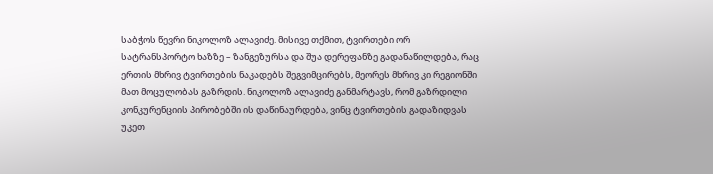საბჭოს წევრი ნიკოლოზ ალავიძე. მისივე თქმით, ტვირთები ორ სატრანსპორტო ხაზზე – ზანგეზურსა და შუა დერეფანზე გადანაწილდება, რაც ერთის მხრივ ტვირთების ნაკადებს შეგვიმცირებს, მეორეს მხრივ კი რეგიონში მათ მოცულობას გაზრდის. ნიკოლოზ ალავიძე განმარტავს, რომ გაზრდილი კონკურენციის პირობებში ის დაწინაურდება, ვინც ტვირთების გადაზიდვას უკეთ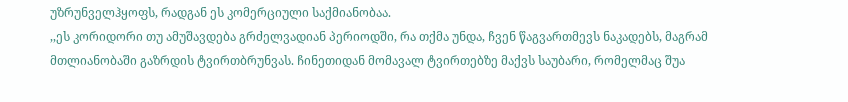უზრუნველჰყოფს, რადგან ეს კომერციული საქმიანობაა.
,,ეს კორიდორი თუ ამუშავდება გრძელვადიან პერიოდში, რა თქმა უნდა, ჩვენ წაგვართმევს ნაკადებს, მაგრამ მთლიანობაში გაზრდის ტვირთბრუნვას. ჩინეთიდან მომავალ ტვირთებზე მაქვს საუბარი, რომელმაც შუა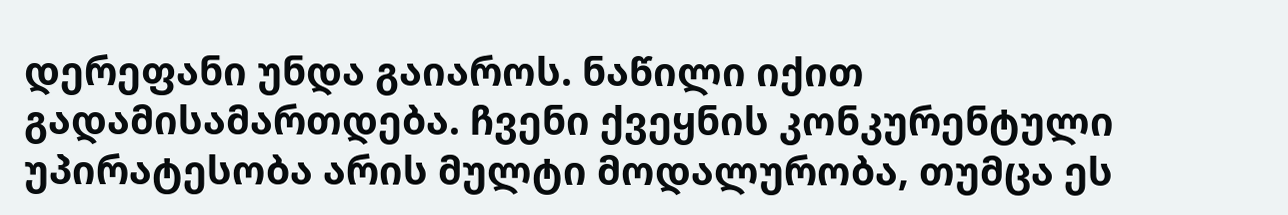დერეფანი უნდა გაიაროს. ნაწილი იქით გადამისამართდება. ჩვენი ქვეყნის კონკურენტული უპირატესობა არის მულტი მოდალურობა, თუმცა ეს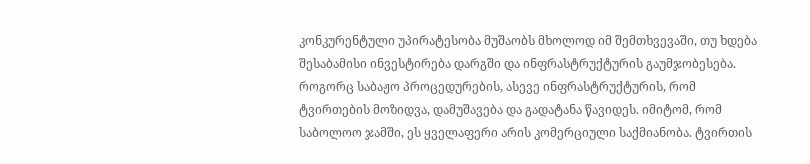კონკურენტული უპირატესობა მუშაობს მხოლოდ იმ შემთხვევაში, თუ ხდება შესაბამისი ინვესტირება დარგში და ინფრასტრუქტურის გაუმჯობესება. როგორც საბაჟო პროცედურების, ასევე ინფრასტრუქტურის, რომ ტვირთების მოზიდვა, დამუშავება და გადატანა წავიდეს. იმიტომ, რომ საბოლოო ჯამში, ეს ყველაფერი არის კომერციული საქმიანობა. ტვირთის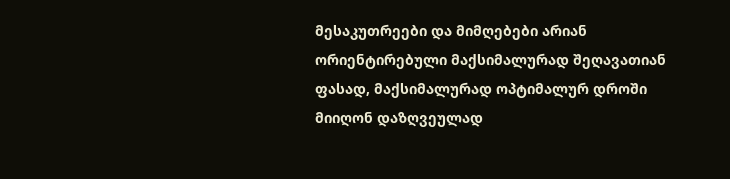მესაკუთრეები და მიმღებები არიან ორიენტირებული მაქსიმალურად შეღავათიან ფასად, მაქსიმალურად ოპტიმალურ დროში მიიღონ დაზღვეულად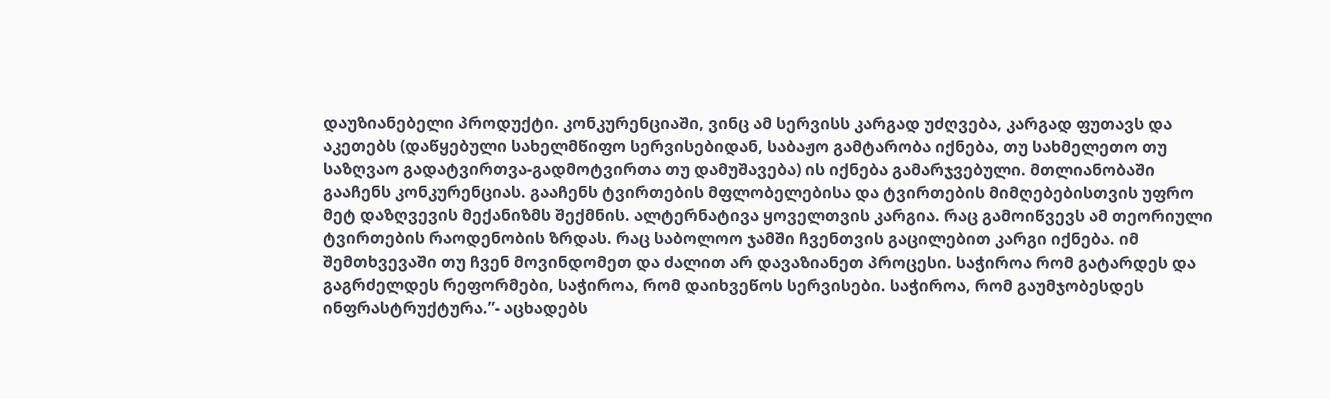დაუზიანებელი პროდუქტი. კონკურენციაში, ვინც ამ სერვისს კარგად უძღვება, კარგად ფუთავს და აკეთებს (დაწყებული სახელმწიფო სერვისებიდან, საბაჟო გამტარობა იქნება, თუ სახმელეთო თუ საზღვაო გადატვირთვა-გადმოტვირთა თუ დამუშავება) ის იქნება გამარჯვებული. მთლიანობაში გააჩენს კონკურენციას. გააჩენს ტვირთების მფლობელებისა და ტვირთების მიმღებებისთვის უფრო მეტ დაზღვევის მექანიზმს შექმნის. ალტერნატივა ყოველთვის კარგია. რაც გამოიწვევს ამ თეორიული ტვირთების რაოდენობის ზრდას. რაც საბოლოო ჯამში ჩვენთვის გაცილებით კარგი იქნება. იმ შემთხვევაში თუ ჩვენ მოვინდომეთ და ძალით არ დავაზიანეთ პროცესი. საჭიროა რომ გატარდეს და გაგრძელდეს რეფორმები, საჭიროა, რომ დაიხვეწოს სერვისები. საჭიროა, რომ გაუმჯობესდეს ინფრასტრუქტურა.”- აცხადებს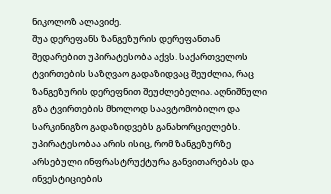ნიკოლოზ ალავიძე.
შუა დერეფანს ზანგეზურის დერეფანთან შედარებით უპირატესობა აქვს. საქართველოს ტვირთების საზღვაო გადაზიდვაც შეუძლია, რაც ზანგეზურის დერეფნით შეუძლებელია. აღნიშნული გზა ტვირთების მხოლოდ საავტომობილო და სარკინიგზო გადაზიდვებს განახორციელებს. უპირატესობაა არის ისიც, რომ ზანგეზურზე არსებული ინფრასტრუქტურა განვითარებას და ინვესტიციების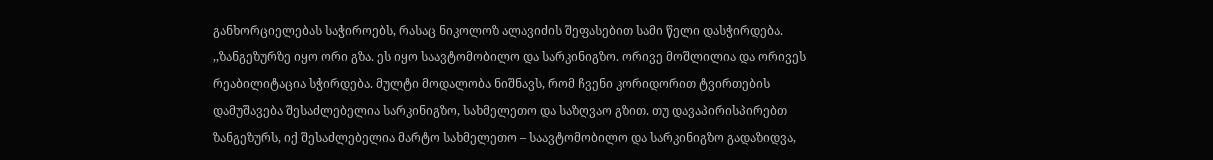განხორციელებას საჭიროებს, რასაც ნიკოლოზ ალავიძის შეფასებით სამი წელი დასჭირდება.
,,ზანგეზურზე იყო ორი გზა. ეს იყო საავტომობილო და სარკინიგზო. ორივე მოშლილია და ორივეს რეაბილიტაცია სჭირდება. მულტი მოდალობა ნიშნავს, რომ ჩვენი კორიდორით ტვირთების დამუშავება შესაძლებელია სარკინიგზო, სახმელეთო და საზღვაო გზით. თუ დავაპირისპირებთ ზანგეზურს, იქ შესაძლებელია მარტო სახმელეთო – საავტომობილო და სარკინიგზო გადაზიდვა,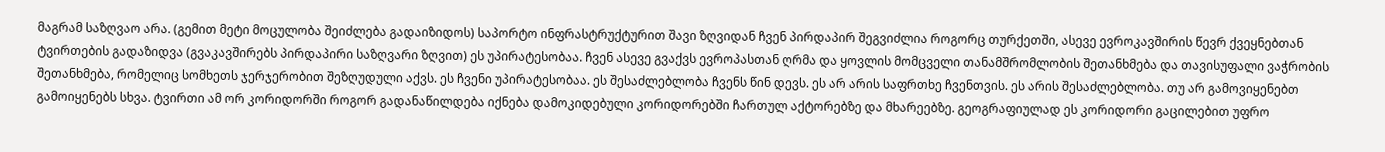მაგრამ საზღვაო არა. (გემით მეტი მოცულობა შეიძლება გადაიზიდოს) საპორტო ინფრასტრუქტურით შავი ზღვიდან ჩვენ პირდაპირ შეგვიძლია როგორც თურქეთში, ასევე ევროკავშირის წევრ ქვეყნებთან ტვირთების გადაზიდვა (გვაკავშირებს პირდაპირი საზღვარი ზღვით) ეს უპირატესობაა. ჩვენ ასევე გვაქვს ევროპასთან ღრმა და ყოვლის მომცველი თანამშრომლობის შეთანხმება და თავისუფალი ვაჭრობის შეთანხმება, რომელიც სომხეთს ჯერჯერობით შეზღუდული აქვს. ეს ჩვენი უპირატესობაა. ეს შესაძლებლობა ჩვენს წინ დევს. ეს არ არის საფრთხე ჩვენთვის. ეს არის შესაძლებლობა. თუ არ გამოვიყენებთ გამოიყენებს სხვა. ტვირთი ამ ორ კორიდორში როგორ გადანაწილდება იქნება დამოკიდებული კორიდორებში ჩართულ აქტორებზე და მხარეებზე. გეოგრაფიულად ეს კორიდორი გაცილებით უფრო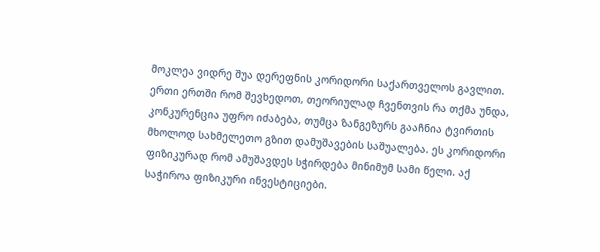მოკლეა ვიდრე შუა დერეფნის კორიდორი საქართველოს გავლით. ერთი ერთში რომ შევხედოთ, თეორიულად ჩვენთვის რა თქმა უნდა, კონკურენცია უფრო იძაბება, თუმცა ზანგეზურს გააჩნია ტვირთის მხოლოდ სახმელეთო გზით დამუშავების საშუალება. ეს კორიდორი ფიზიკურად რომ ამუშავდეს სჭირდება მინიმუმ სამი წელი. აქ საჭიროა ფიზიკური ინვესტიციები.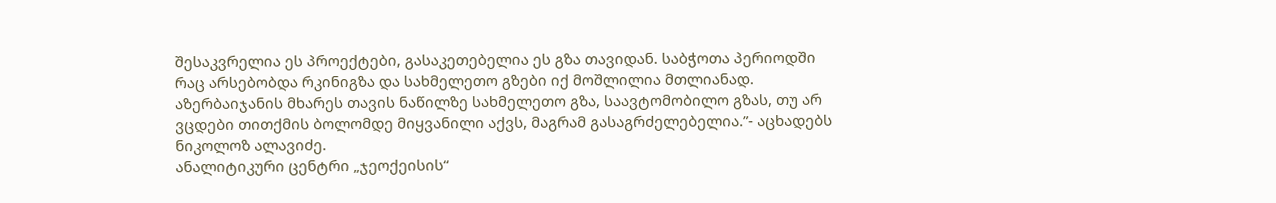შესაკვრელია ეს პროექტები, გასაკეთებელია ეს გზა თავიდან. საბჭოთა პერიოდში რაც არსებობდა რკინიგზა და სახმელეთო გზები იქ მოშლილია მთლიანად. აზერბაიჯანის მხარეს თავის ნაწილზე სახმელეთო გზა, საავტომობილო გზას, თუ არ ვცდები თითქმის ბოლომდე მიყვანილი აქვს, მაგრამ გასაგრძელებელია.”- აცხადებს ნიკოლოზ ალავიძე.
ანალიტიკური ცენტრი „ჯეოქეისის“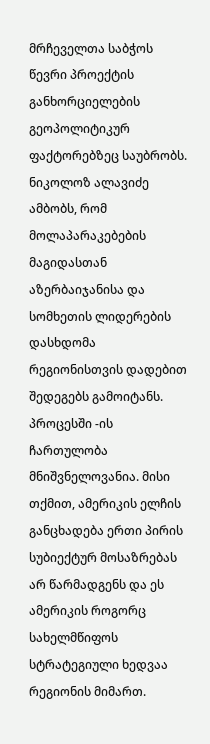მრჩეველთა საბჭოს წევრი პროექტის განხორციელების გეოპოლიტიკურ ფაქტორებზეც საუბრობს. ნიკოლოზ ალავიძე ამბობს, რომ მოლაპარაკებების მაგიდასთან აზერბაიჯანისა და სომხეთის ლიდერების დასხდომა რეგიონისთვის დადებით შედეგებს გამოიტანს. პროცესში -ის ჩართულობა მნიშვნელოვანია. მისი თქმით, ამერიკის ელჩის განცხადება ერთი პირის სუბიექტურ მოსაზრებას არ წარმადგენს და ეს ამერიკის როგორც სახელმწიფოს სტრატეგიული ხედვაა რეგიონის მიმართ.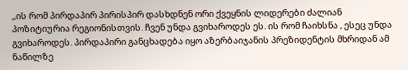,,ის რომ პირდაპირ პირისპირ დასხდნენ ორი ქვეყნის ლიდერები ძალიან პოზიტიურია რეგიონისთვის. ჩვენ უნდა გვიხაროდეს ეს. ის რომ ჩაიხსნა , ესეც უნდა გვიხაროდეს. პირდაპირი განცხადება იყო აზერბაიჯანის პრეზიდენტის მხრიდან ამ ნაწილზე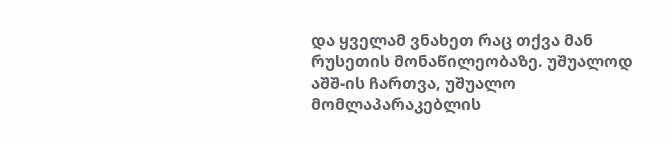და ყველამ ვნახეთ რაც თქვა მან რუსეთის მონაწილეობაზე. უშუალოდ აშშ-ის ჩართვა, უშუალო მომლაპარაკებლის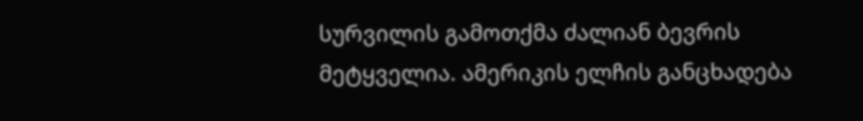სურვილის გამოთქმა ძალიან ბევრის მეტყველია. ამერიკის ელჩის განცხადება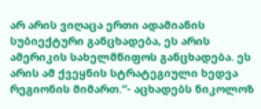არ არის ვიღაცა ერთი ადამიანის სუბიექტური განცხადება, ეს არის ამერიკის სახელმწიფოს განცხადება. ეს არის ამ ქვეყნის სტრატეგიული ხედვა რეგიონის მიმართ.“- აცხადებს ნიკოლოზ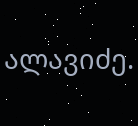ალავიძე.